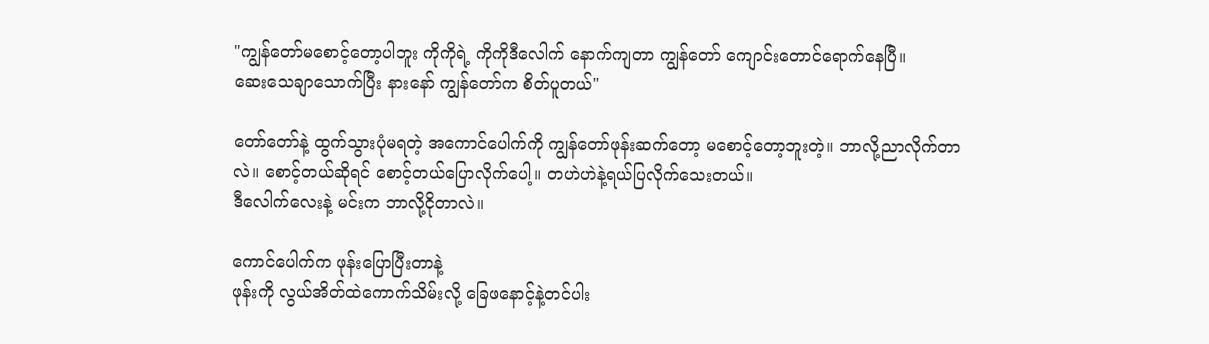"ကျွန်တော်မစောင့်တော့ပါဘူး ကိုကိုရဲ့ ကိုကိုဒီလေါက် နောက်ကျတာ ကျွန်တော် ကျောင်းတောင်ရောက်နေပြီ။
ဆေးသေချာသောက်ပြီး နားနော် ကျွန်တော်က စိတ်ပူတယ်"

တော်တော်နဲ့ ထွက်သွားပုံမရတဲ့ အကောင်ပေါက်ကို ကျွန်တော်ဖုန်းဆက်တော့ မစောင့်တော့ဘူးတဲ့။ ဘာလို့ညာလိုက်တာလဲ။ စောင့်တယ်ဆိုရင် စောင့်တယ်ပြောလိုက်ပေါ့။ တဟဲဟဲနဲ့ရယ်ပြလိုက်သေးတယ်။
ဒီလေါက်လေးနဲ့ မင်းက ဘာလို့ငိုတာလဲ။

ကောင်ပေါက်က ဖုန်းပြောပြီးတာနဲ့
ဖုန်းကို လွယ်အိတ်ထဲကောက်သိမ်းလို့ ခြေဖနောင့်နဲ့တင်ပါး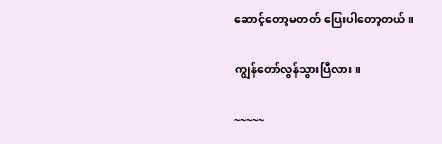ဆောင့်တော့မတတ် ပြေးပါတော့တယ်။

ကျွန်တော်လွန်သွားပြီလား။

~~~~~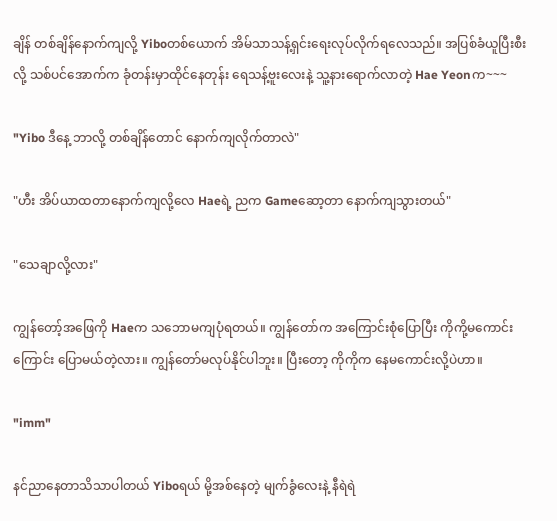ချိန် တစ်ချိန်နောက်ကျလို့ Yiboတစ်ယောက် အိမ်သာသန့်ရှင်းရေးလုပ်လိုက်ရလေသည်။ အပြစ်ခံယူပြီးစီးလို့ သစ်ပင်အောက်က ခုံတန်းမှာထိုင်နေတုန်း ရေသန့်ဗူးလေးနဲ့ သူ့နားရောက်လာတဲ့ Hae Yeonက~~~

"Yibo ဒီနေ့ ဘာလို့ တစ်ချိန်တောင် နောက်ကျလိုက်တာလဲ"

"ဟီး အိပ်ယာထတာနောက်ကျလို့လေ Haeရဲ့ ညက Gameဆော့တာ နောက်ကျသွားတယ်"

"သေချာလို့လား"

ကျွန်တော့်အဖြေကို Haeက သဘောမကျပုံရတယ်။ ကျွန်တော်က အကြောင်းစုံပြောပြီး ကိုကို့မကောင်းကြောင်း ပြောမယ်တဲ့လား။ ကျွန်တော်မလုပ်နိုင်ပါဘူး။ ပြီးတော့ ကိုကိုက နေမကောင်းလို့ပဲဟာ။

"imm"

နင်ညာနေတာသိသာပါတယ် Yiboရယ် မို့အစ်နေတဲ့ မျက်ခွံလေးနဲ့ နီရဲရဲ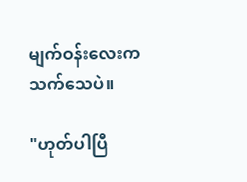မျက်ဝန်းလေးက သက်သေပဲ။

"ဟုတ်ပါပြီ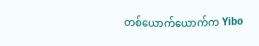တစ်ယောက်ယောက်က Yibo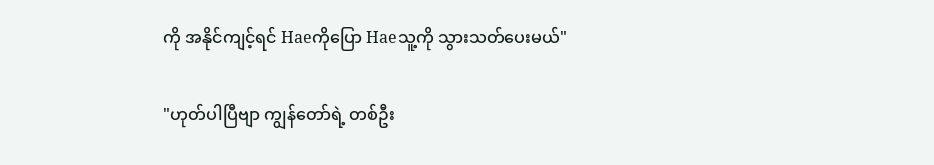ကို အနိုင်ကျင့်ရင် Haeကိုပြော Haeသူ့ကို သွားသတ်ပေးမယ်"

"ဟုတ်ပါပြီဗျာ ကျွန်တော်ရဲ့ တစ်ဦး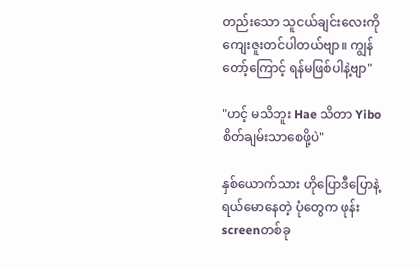တည်းသော သူငယ်ချင်းလေးကို ကျေးဇူးတင်ပါတယ်ဗျာ။ ကျွန်တော့်ကြောင့် ရန်မဖြစ်ပါနဲ့ဗျာ"

"ဟင့် မသိဘူး Hae သိတာ Yiboစိတ်ချမ်းသာစေဖို့ပဲ"

နှစ်ယောက်သား ဟိုပြောဒီပြောနဲ့ရယ်မောနေတဲ့ ပုံတွေက ဖုန်းscreenတစ်ခု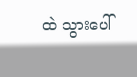ထဲ သွားပေါ်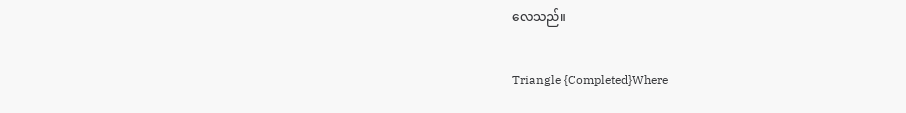လေသည်။

Triangle {Completed}Where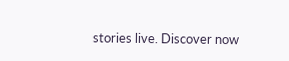stories live. Discover now